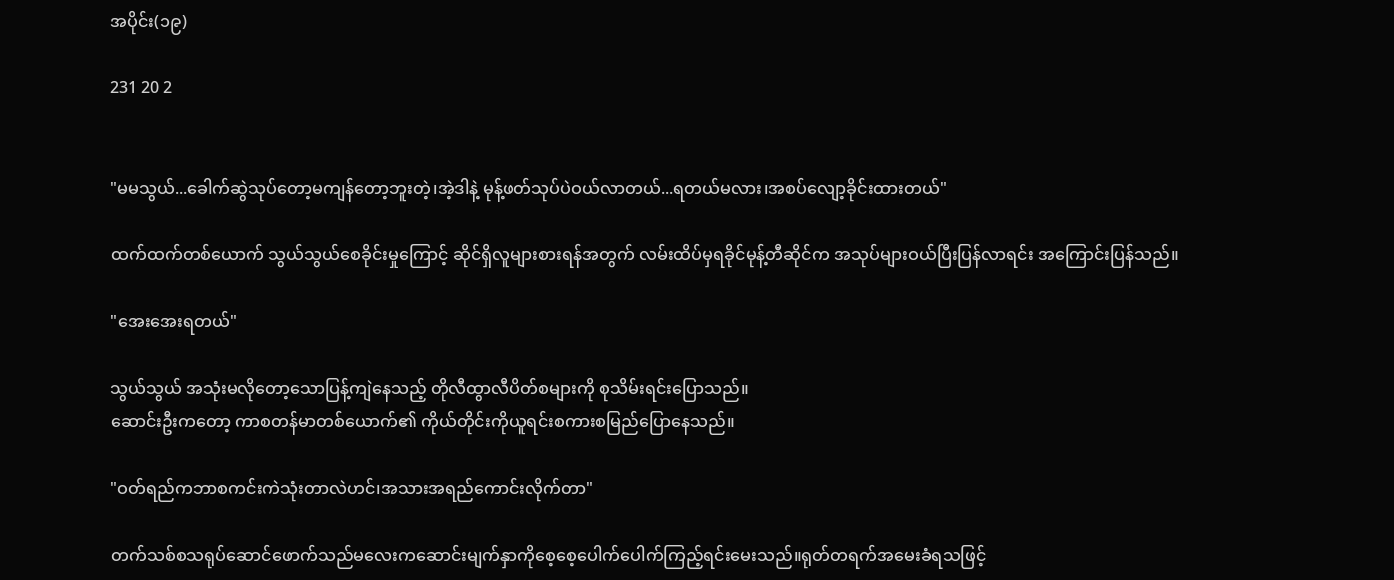အပိုင်း(၁၉)

231 20 2


"မမသွယ်...ခေါက်ဆွဲသုပ်တော့မကျန်တော့ဘူးတဲ့၊အဲ့ဒါနဲ့ မုန့်ဖတ်သုပ်ပဲဝယ်လာတယ်...ရတယ်မလား၊အစပ်လျော့ခိုင်းထားတယ်"

ထက်ထက်တစ်ယောက် သွယ်သွယ်စေခိုင်းမှုကြောင့် ဆိုင်ရှိလူများစားရန်အတွက် လမ်းထိပ်မှရခိုင်မုန့်တီဆိုင်က အသုပ်များဝယ်ပြီးပြန်လာရင်း အကြောင်းပြန်သည်။

"အေးအေးရတယ်"

သွယ်သွယ် အသုံးမလိုတော့သောပြန့်ကျဲနေသည့် တိုလီထွာလီပိတ်စများကို စုသိမ်းရင်းပြောသည်။
ဆောင်းဦးကတော့ ကာစတန်မာတစ်ယောက်၏ ကိုယ်တိုင်းကိုယူရင်းစကားစမြည်ပြောနေသည်။

"ဝတ်ရည်ကဘာစကင်းကဲသုံးတာလဲဟင်၊အသားအရည်ကောင်းလိုက်တာ"

တက်သစ်စသရုပ်ဆောင်ဖောက်သည်မလေးကဆောင်းမျက်နှာကိုစေ့စေ့ပေါက်ပေါက်ကြည့်ရင်းမေးသည်။ရုတ်တရက်အမေးခံရသဖြင့်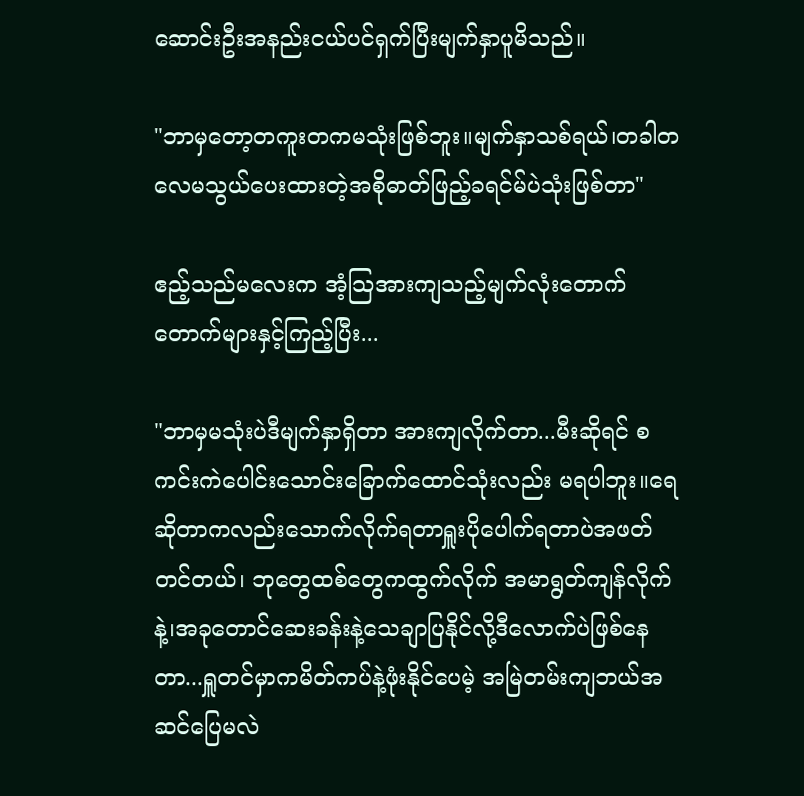ဆောင်းဦးအနည်းငယ်ပင်ရှက်ပြီးမျက်နှာပူမိသည်။

"ဘာမှတော့တကူးတကမသုံးဖြစ်ဘူး။မျက်နှာသစ်ရယ်၊တခါတလေမသွယ်ပေးထားတဲ့အစိုဓာတ်ဖြည့်ခရင်မ်ပဲသုံးဖြစ်တာ"

ဧည့်သည်မလေးက အံ့သြအားကျသည့်မျက်လုံးတောက်တောက်များနှင့်ကြည့်ပြီး...

"ဘာမှမသုံးပဲဒီမျက်နှာရှိတာ အားကျလိုက်တာ...မီးဆိုရင် စကင်းကဲပေါင်းသောင်းခြောက်ထောင်သုံးလည်း မရပါဘူး။ရေဆိုတာကလည်းသောက်လိုက်ရတာရှူးပိုပေါက်ရတာပဲအဖတ်တင်တယ်၊ ဘုတွေထစ်တွေကထွက်လိုက် အမာရွတ်ကျန်လိုက်နဲ့၊အခုတောင်ဆေးခန်းနဲ့သေချာပြနိုင်လို့ဒီလောက်ပဲဖြစ်နေတာ...ရှူတင်မှာကမိတ်ကပ်နဲ့ဖုံးနိုင်ပေမဲ့ အမြဲတမ်းကျဘယ်အဆင်ပြေမလဲ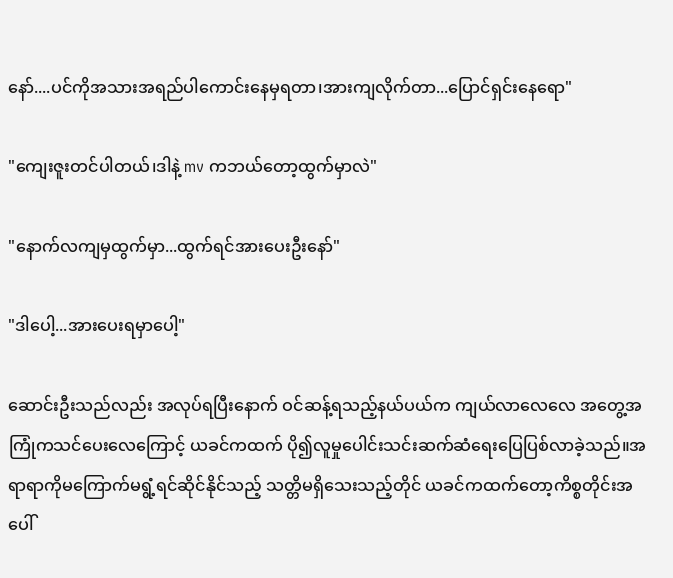နော်....ပင်ကိုအသားအရည်ပါကောင်းနေမှရတာ၊အားကျလိုက်တာ...ပြောင်ရှင်းနေရော"

"ကျေးဇူးတင်ပါတယ်၊ဒါနဲ့ mv ကဘယ်တော့ထွက်မှာလဲ"

"နောက်လကျမှထွက်မှာ...ထွက်ရင်အားပေးဦးနော်"

"ဒါပေါ့...အားပေးရမှာပေါ့"

ဆောင်းဦးသည်လည်း အလုပ်ရပြီးနောက် ဝင်ဆန့်ရသည့်နယ်ပယ်က ကျယ်လာလေလေ အတွေ့အကြုံကသင်ပေးလေကြောင့် ယခင်ကထက် ပို၍လူမှုပေါင်းသင်းဆက်ဆံရေးပြေပြစ်လာခဲ့သည်။အရာရာကိုမကြောက်မရွံ့ရင်ဆိုင်နိုင်သည့် သတ္တိမရှိသေးသည့်တိုင် ယခင်ကထက်တော့ကိစ္စတိုင်းအပေါ်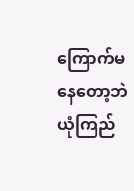ကြောက်မနေတော့ဘဲ ယုံကြည်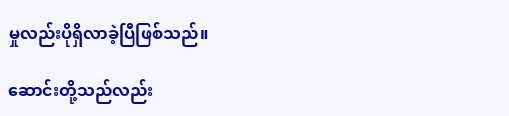မှုလည်းပိုရှိလာခဲ့ပြီဖြစ်သည်။

ဆောင်းတို့သည်လည်း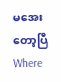မအေးတော့ပြီWhere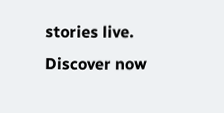stories live. Discover now